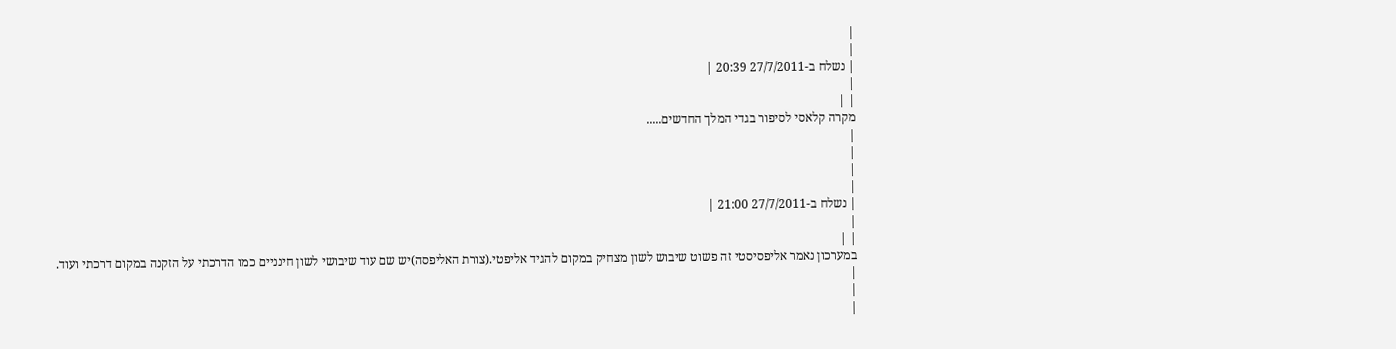|
|
| נשלח ב-27/7/2011 20:39 |
|
| |
מקרה קלאסי לסיפור בגדי המלך החדשים.....
|
|
|
|
| נשלח ב-27/7/2011 21:00 |
|
| |
במערכון נאמר אליפסיסטי זה פשוט שיבוש לשון מצחיק במקום להגיד אליפטי.(צורת האליפסה)יש שם עוד שיבושי לשון חינניים כמו הדרכתי על הזקנה במקום דרכתי ועוד.
|
|
|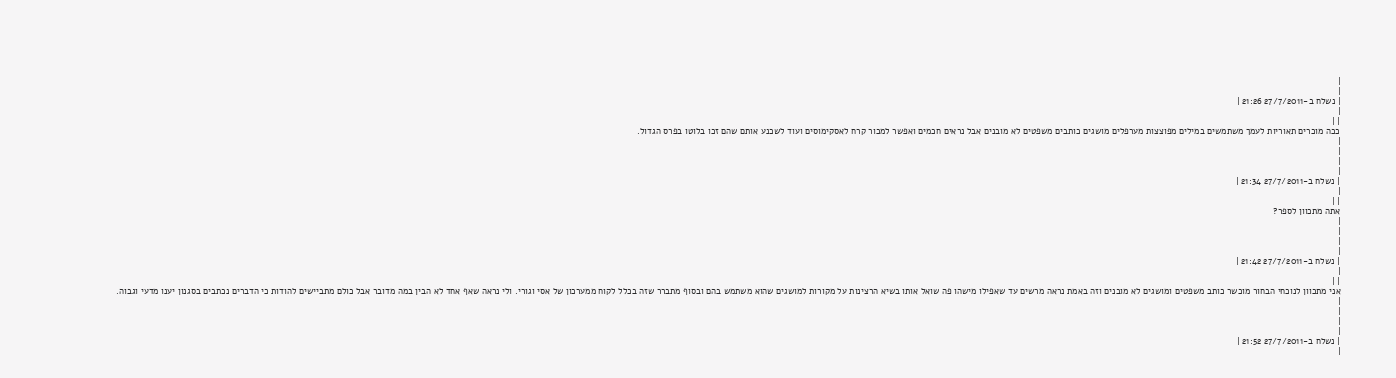|
|
| נשלח ב-27/7/2011 21:26 |
|
| |
ככה מוכרים תאוריות לעמך משתמשים במילים מפוצצות מערפלים מושגים כותבים משפטים לא מובנים אבל נראים חכמים ואפשר למכור קרח לאסקימוסים ועוד לשכנע אותם שהם זכו בלוטו בפרס הגדול.
|
|
|
|
| נשלח ב-27/7/2011 21:34 |
|
| |
אתה מתכוון לספר?
|
|
|
|
| נשלח ב-27/7/2011 21:42 |
|
| |
אני מתכוון לנוכחי הבחור מוכשר כותב משפטים ומושגים לא מובנים וזה באמת נראה מרשים עד שאפילו מישהו פה שואל אותו בשיא הרצינות על מקורות למושגים שהוא משתמש בהם ובסוף מתברר שזה בכלל לקוח ממערכון של אסי וגורי. ולי נראה שאף אחד לא הבין במה מדובר אבל כולם מתביישים להודות כי הדברים נכתבים בסגנון יענו מדעי וגבוה.
|
|
|
|
| נשלח ב-27/7/2011 21:52 |
|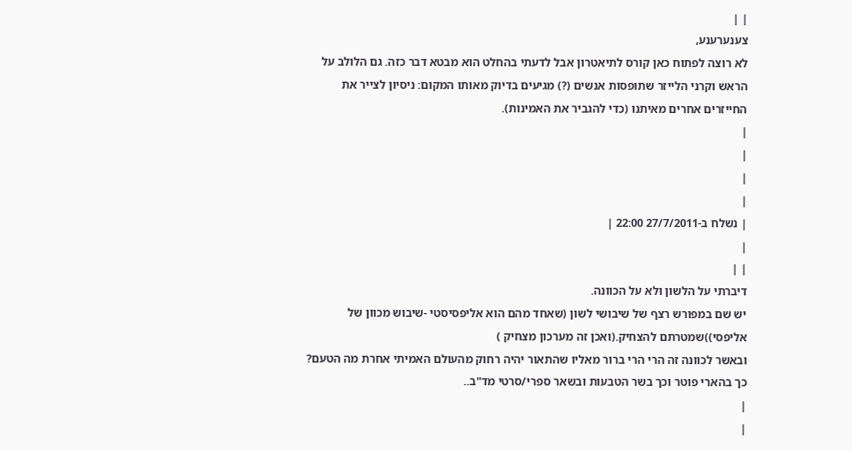| |
צענערענע,
לא רוצה לפתוח כאן קורס לתיאטרון אבל לדעתי בהחלט הוא מבטא דבר כזה. גם הלולב על הראש וקרני הלייזר שתופסות אנשים (?) מגיעים בדיוק מאותו המקום: ניסיון לצייר את החייזרים אחרים מאיתנו (כדי להגביר את האמינות).
|
|
|
|
| נשלח ב-27/7/2011 22:00 |
|
| |
דיברתי על הלשון ולא על הכוונה.
יש שם במפורש רצף של שיבושי לשון (שאחד מהם הוא אליפסיסטי -שיבוש מכוון של אליפסי))שמטרתם להצחיק.(ואכן זה מערכון מצחיק )
ובאשר לכוונה זה הרי הרי ברור מאליו שהתאור יהיה רחוק מהעולם האמיתי אחרת מה הטעם? כך בהארי פוטר וכך בשר הטבעות ובשאר ספרי/סרטי מד"ב..
|
|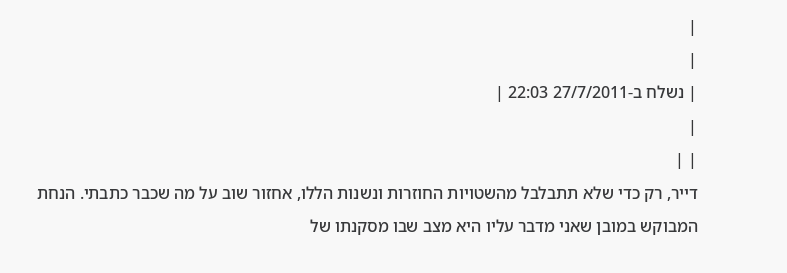|
|
| נשלח ב-27/7/2011 22:03 |
|
| |
דייר, רק כדי שלא תתבלבל מהשטויות החוזרות ונשנות הללו, אחזור שוב על מה שכבר כתבתי. הנחת המבוקש במובן שאני מדבר עליו היא מצב שבו מסקנתו של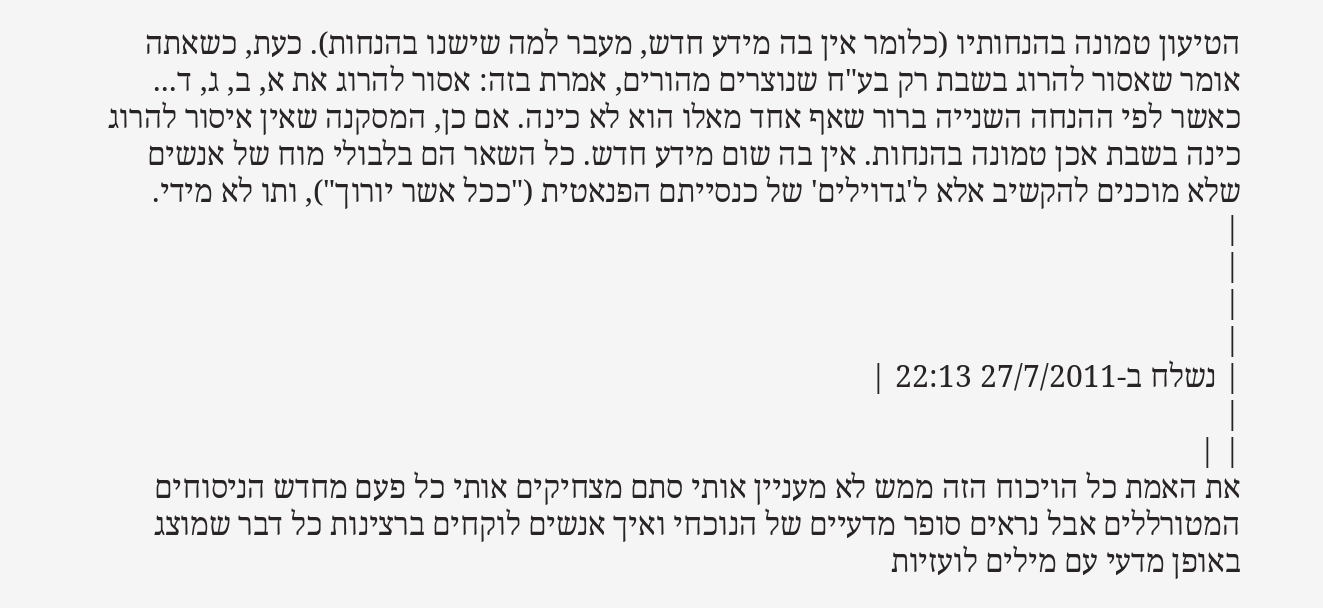הטיעון טמונה בהנחותיו (כלומר אין בה מידע חדש, מעבר למה שישנו בהנחות). כעת, כשאתה אומר שאסור להרוג בשבת רק בע"ח שנוצרים מהורים, אמרת בזה: אסור להרוג את א, ב, ג, ד... כאשר לפי ההנחה השנייה ברור שאף אחד מאלו הוא לא כינה. אם כן, המסקנה שאין איסור להרוג כינה בשבת אכן טמונה בהנחות. אין בה שום מידע חדש. כל השאר הם בלבולי מוח של אנשים שלא מוכנים להקשיב אלא ל'גדוילים' של כנסייתם הפנאטית ("ככל אשר יורוך"), ותו לא מידי.
|
|
|
|
| נשלח ב-27/7/2011 22:13 |
|
| |
את האמת כל הויכוח הזה ממש לא מעניין אותי סתם מצחיקים אותי כל פעם מחדש הניסוחים המטורללים אבל נראים סופר מדעיים של הנוכחי ואיך אנשים לוקחים ברצינות כל דבר שמוצג באופן מדעי עם מילים לועזיות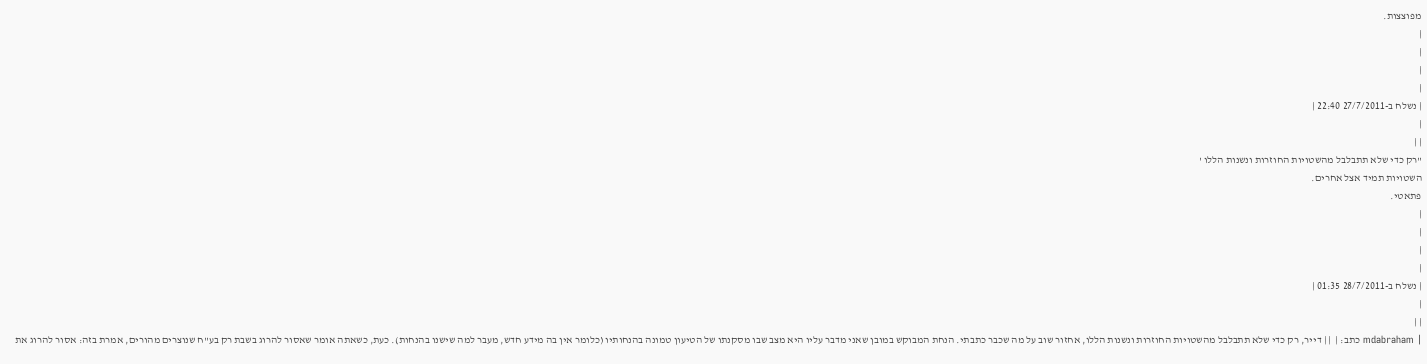מפוצצות.
|
|
|
|
| נשלח ב-27/7/2011 22:40 |
|
| |
"רק כדי שלא תתבלבל מהשטויות החוזרות ונשנות הללו '
השטויות תמיד אצל אחרים.
פתאטי.
|
|
|
|
| נשלח ב-28/7/2011 01:35 |
|
| |
| mdabraham כתב: |  | | דייר, רק כדי שלא תתבלבל מהשטויות החוזרות ונשנות הללו, אחזור שוב על מה שכבר כתבתי. הנחת המבוקש במובן שאני מדבר עליו היא מצב שבו מסקנתו של הטיעון טמונה בהנחותיו (כלומר אין בה מידע חדש, מעבר למה שישנו בהנחות). כעת, כשאתה אומר שאסור להרוג בשבת רק בע"ח שנוצרים מהורים, אמרת בזה: אסור להרוג את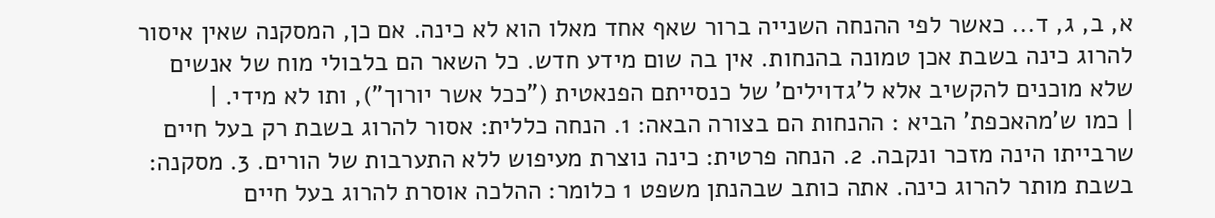א, ב, ג, ד... כאשר לפי ההנחה השנייה ברור שאף אחד מאלו הוא לא כינה. אם כן, המסקנה שאין איסור להרוג כינה בשבת אכן טמונה בהנחות. אין בה שום מידע חדש. כל השאר הם בלבולי מוח של אנשים שלא מוכנים להקשיב אלא ל'גדוילים' של כנסייתם הפנאטית ("ככל אשר יורוך"), ותו לא מידי. |
| כמו ש'מהאכפת' הביא : ההנחות הם בצורה הבאה: 1. הנחה כללית: אסור להרוג בשבת רק בעל חיים שרבייתו הינה מזכר ונקבה. 2. הנחה פרטית: כינה נוצרת מעיפוש ללא התערבות של הורים. 3. מסקנה: בשבת מותר להרוג כינה. אתה כותב שבהנתן משפט 1 כלומר: ההלכה אוסרת להרוג בעל חיים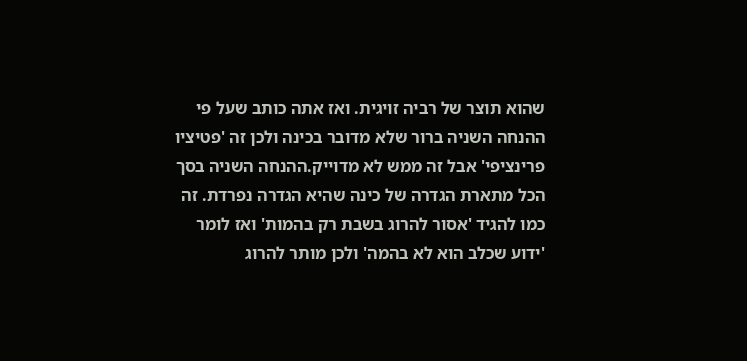שהוא תוצר של רביה זויגית. ואז אתה כותב שעל פי ההנחה השניה ברור שלא מדובר בכינה ולכן זה 'פטיציו פרינציפי' אבל זה ממש לא מדוייק.ההנחה השניה בסך הכל מתארת הגדרה של כינה שהיא הגדרה נפרדת. זה כמו להגיד 'אסור להרוג בשבת רק בהמות' ואז לומר 'ידוע שכלב הוא לא בהמה' ולכן מותר להרוג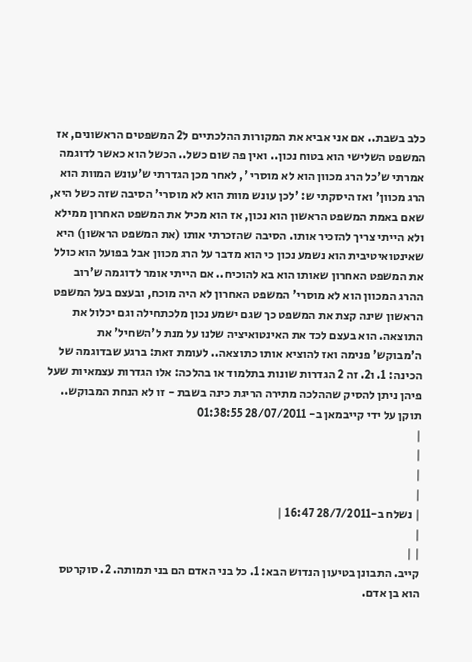כלב בשבת.. אם אני אביא את המקורות ההלכתיים ל2 המשפטים הראשונים, אז המשפט השלישי הוא בטוח נכון.. ואין פה שום כשל.. הכשל הוא כאשר לדוגמה אמרתי ש'כל הרג מכוון הוא לא מוסרי ', לאחר מכן הגדרתי ש'עונש המוות הוא הרג מכוון' ואז היסקתי ש: 'לכן עונש מוות הוא לא מוסרי' הסיבה שזה כשל היא, שאם באמת המשפט הראשון הוא נכון, אז הוא מכיל את המשפט האחרון ממילא ולא הייתי צריך להזכיר אותו. הסיבה שהזכרתי אותו (את המשפט הראשון) היא שאינטואיטיבית הוא נשמע נכון כי הוא מדבר על הרג מכוון אבל בפועל הוא כולל את המשפט האחרון שאותו הוא בא להוכיח.. אם הייתי אומר לדוגמה ש'רוב ההרג המכוון הוא לא מוסרי' המשפט האחרון לא היה מוכח, ובעצם בעל המשפט הראשון שינה קצת את המשפט כך שגם ישמע נכון מלכתחילה וגם יכלול את התוצאה. הוא בעצם לכד את האינטואיציה שלנו על מנת ל'השחיל' את ה'מבוקש' פנימה ואז להוציא אותו כתוצאה.. לעומת זאת: ברגע שבדוגמה של הכינה: 1. ו2. זה 2 הגדרות שונות בתלמוד או בהלכה: אלו הגדרות עצמאיות שעל פיהן ניתן להסיק שההלכה מתירה הריגת כינה בשבת - זו לא הנחת המבוקש..
תוקן על ידי קייבמאן ב- 28/07/2011 01:38:55
|
|
|
|
| נשלח ב-28/7/2011 16:47 |
|
| |
קייב. התבונן בטיעון הנדוש הבא: 1. כל בני האדם הם בני תמותה. 2. סוקרטס הוא בן אדם.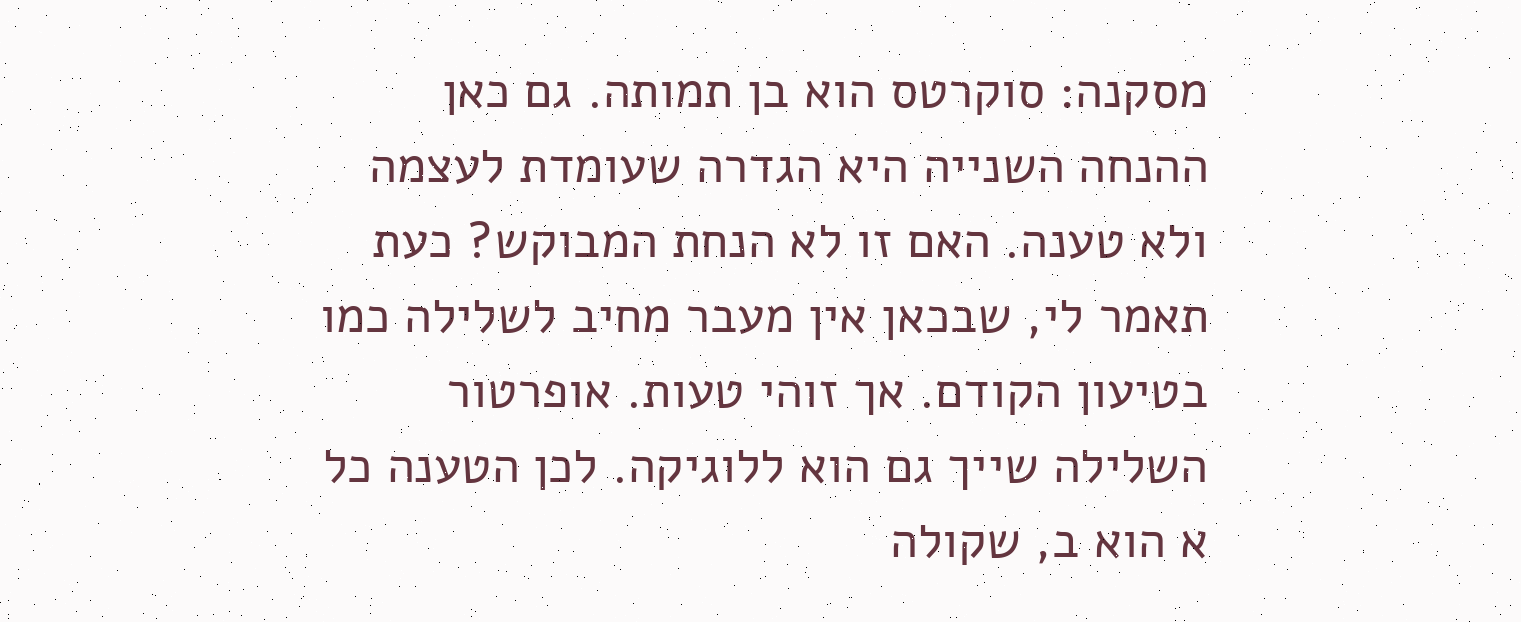מסקנה: סוקרטס הוא בן תמותה. גם כאן ההנחה השנייה היא הגדרה שעומדת לעצמה ולא טענה. האם זו לא הנחת המבוקש? כעת תאמר לי, שבכאן אין מעבר מחיב לשלילה כמו בטיעון הקודם. אך זוהי טעות. אופרטור השלילה שייך גם הוא ללוגיקה. לכן הטענה כל א הוא ב, שקולה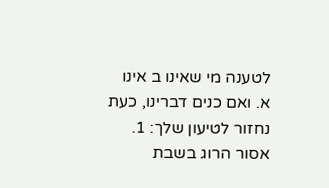לטענה מי שאינו ב אינו א. ואם כנים דברינו, כעת נחזור לטיעון שלך: 1. אסור הרוג בשבת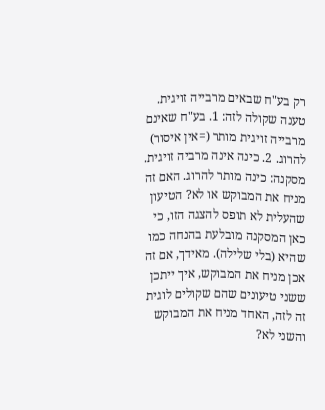רק בע"ח שבאים מרבייה זויגית. טענה שקולה לזה: 1. בע"ח שאינם מרבייה זויגית מותר (=אין איסור) להרוג. 2. כינה אינה מרביה זויגית. מסקנה: כינה מותר להרוג. האם זה מניח את המבוקש או לא? הטיעון שהעלית לא תופס להצגה הזו, כי כאן המסקנה מובלעת בהנחה כמו שהיא (בלי שלילה). מאידך, אם זה אכן מניח את המבוקש, איך ייתכן ששני טיעונים שהם שקולים לוגית זה לזה, האחד מניח את המבוקש והשני לא?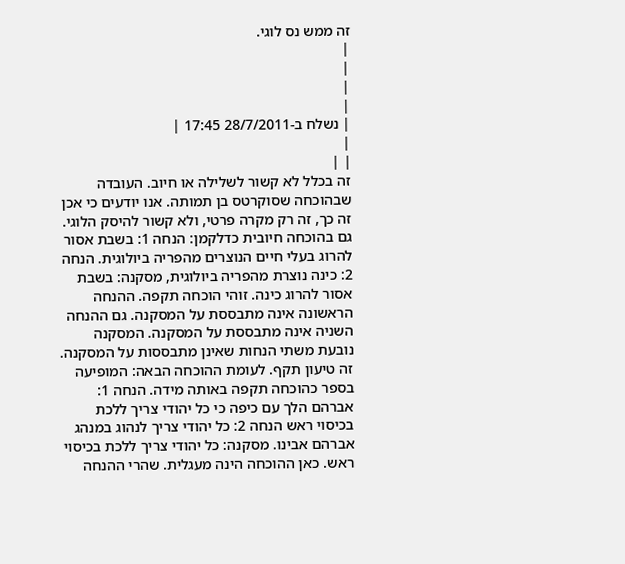זה ממש נס לוגי.
|
|
|
|
| נשלח ב-28/7/2011 17:45 |
|
| |
זה בכלל לא קשור לשלילה או חיוב. העובדה שבהוכחה שסוקרטס בן תמותה. אנו יודעים כי אכן זה כך, זה רק מקרה פרטי, ולא קשור להיסק הלוגי. גם בהוכחה חיובית כדלקמן: הנחה 1: בשבת אסור להרוג בעלי חיים הנוצרים מהפריה ביולוגית. הנחה 2: כינה נוצרת מהפריה ביולוגית, מסקנה: בשבת אסור להרוג כינה. זוהי הוכחה תקפה. ההנחה הראשונה אינה מתבססת על המסקנה. גם ההנחה השניה אינה מתבססת על המסקנה. המסקנה נובעת משתי הנחות שאינן מתבססות על המסקנה. זה טיעון תקף. לעומת ההוכחה הבאה: המופיעה בספר כהוכחה תקפה באותה מידה. הנחה 1: אברהם הלך עם כיפה כי כל יהודי צריך ללכת בכיסוי ראש הנחה 2: כל יהודי צריך לנהוג במנהג אברהם אבינו. מסקנה: כל יהודי צריך ללכת בכיסוי ראש. כאן ההוכחה הינה מעגלית. שהרי ההנחה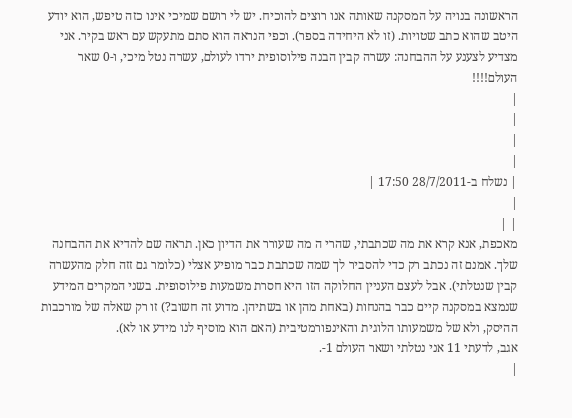הראשונה בנויה על המסקנה שאותה אנו רוצים להוכיח. יש לי רושם שמיכי אינו כזה טיפש, הוא יודע היטב שהוא כתב שטויות. (זו לא היחידה בספר). וכפי הנראה הוא סתם מתעקש עם ראש בקיר. אני מצדיע לצענע על ההבחנה: עשרה קבין הבנה פילוסופית ירדו לעולם, עשרה נטל מיכי, ו-0 שאר העולם!!!!
|
|
|
|
| נשלח ב-28/7/2011 17:50 |
|
| |
מאכפת, אנא קרא את מה שכתבתי, שהרי ה מה שעורר את הדיון כאן. תראה שם להדיא את ההבחנה שלך. אמנם זה נכתב רק כדי להסביר לך שמה שכתבת כבר מופיע אצלי (כלומר גם זזה חלק מהעשרה קבין שנטלתי). אבל לעצם העניין החלוקה הזו היא חסרת משמעות פילוסופית. בשני המקרים המידע שנמצא במסקנה קיים כבר בהנחות (באחת מהן או בשתיהן. מדוע זה חשוב?) זו רק שאלה של מורכבות ההיסק, ולא של משמעותו הלוגית והאינפורמטיבית (האם הוא מוסיף לנו מידע או לא).
אגב, לדעתי 11 אני נטלתי ושאר העולם 1-.
|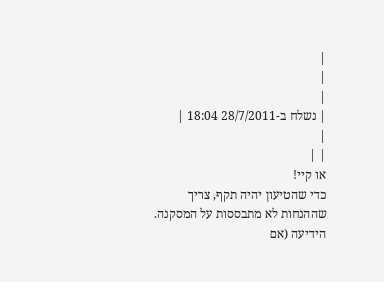|
|
|
| נשלח ב-28/7/2011 18:04 |
|
| |
או קיי!
כדי שהטיעון יהיה תקף, צריך שההנחות לא מתבססות על המסקנה. הידיעה (אם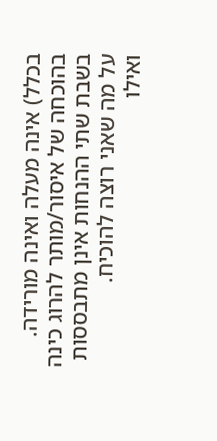בכלל) אינה מעלה ואינה מורידה.
בהוכחה של איסור/מותר להרוג כינה בשבת שתי ההנחות אינן מתבססות על מה שאני רוצה להוכיח.
ואילו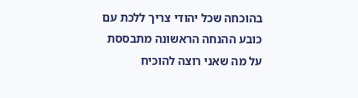בהוכחה שכל יהודי צריך ללכת עם כובע ההנחה הראשונה מתבססת על מה שאני רוצה להוכיח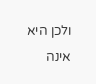ולכן היא אינה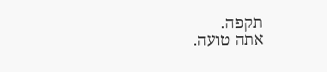תקפה.
אתה טועה.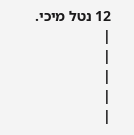12 נטל מיכי.
|
|
|
|
|